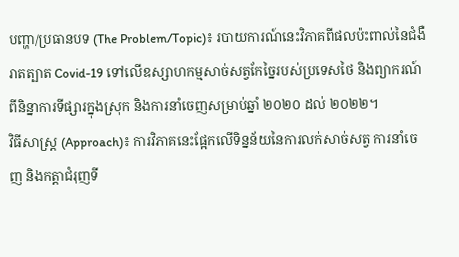បញ្ហា/ប្រធានបទ (The Problem/Topic)៖ របាយការណ៍នេះវិភាគពីផលប៉ះពាល់នៃជំងឺរាតត្បាត Covid-19 ទៅលើឧស្សាហកម្មសាច់សត្វកែច្នៃរបស់ប្រទេសថៃ និងព្យាករណ៍ពីនិន្នាការទីផ្សារក្នុងស្រុក និងការនាំចេញសម្រាប់ឆ្នាំ ២០២០ ដល់ ២០២២។
វិធីសាស្ត្រ (Approach)៖ ការវិភាគនេះផ្អែកលើទិន្នន័យនៃការលក់សាច់សត្វ ការនាំចេញ និងកត្តាជំរុញទី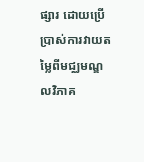ផ្សារ ដោយប្រើប្រាស់ការវាយតម្លៃពីមជ្ឈមណ្ឌលវិភាគ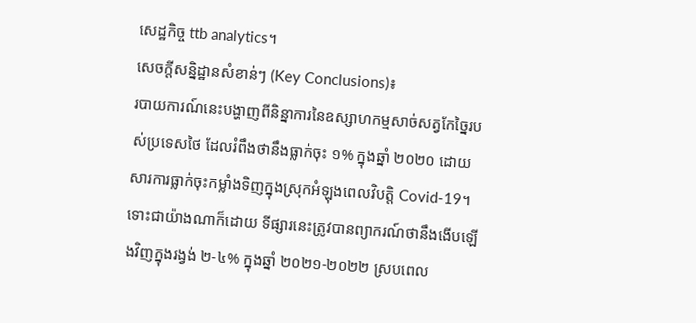សេដ្ឋកិច្ច ttb analytics។
សេចក្តីសន្និដ្ឋានសំខាន់ៗ (Key Conclusions)៖
របាយការណ៍នេះបង្ហាញពីនិន្នាការនៃឧស្សាហកម្មសាច់សត្វកែច្នៃរបស់ប្រទេសថៃ ដែលរំពឹងថានឹងធ្លាក់ចុះ ១% ក្នុងឆ្នាំ ២០២០ ដោយសារការធ្លាក់ចុះកម្លាំងទិញក្នុងស្រុកអំឡុងពេលវិបត្តិ Covid-19។ ទោះជាយ៉ាងណាក៏ដោយ ទីផ្សារនេះត្រូវបានព្យាករណ៍ថានឹងងើបឡើងវិញក្នុងរង្វង់ ២-៤% ក្នុងឆ្នាំ ២០២១-២០២២ ស្របពេល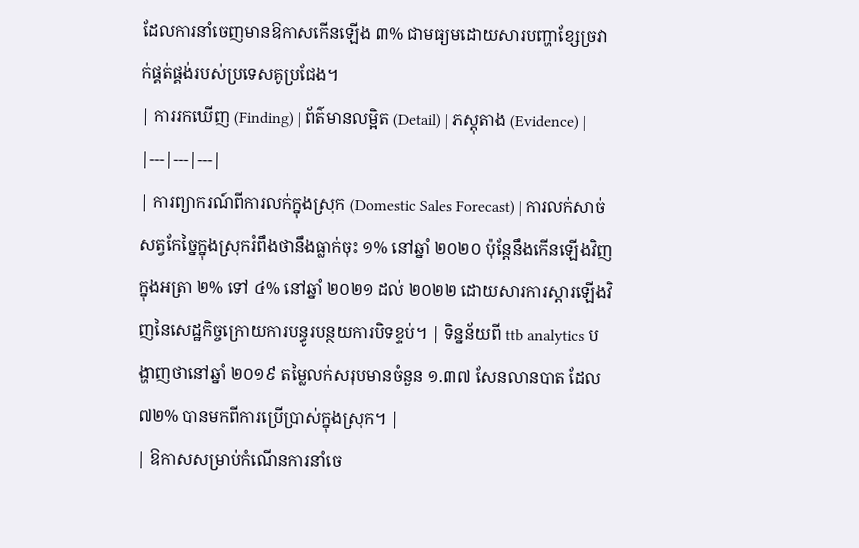ដែលការនាំចេញមានឱកាសកើនឡើង ៣% ជាមធ្យមដោយសារបញ្ហាខ្សែច្រវាក់ផ្គត់ផ្គង់របស់ប្រទេសគូប្រជែង។
| ការរកឃើញ (Finding) | ព័ត៌មានលម្អិត (Detail) | ភស្តុតាង (Evidence) |
|---|---|---|
| ការព្យាករណ៍ពីការលក់ក្នុងស្រុក (Domestic Sales Forecast) | ការលក់សាច់សត្វកែច្នៃក្នុងស្រុករំពឹងថានឹងធ្លាក់ចុះ ១% នៅឆ្នាំ ២០២០ ប៉ុន្តែនឹងកើនឡើងវិញក្នុងអត្រា ២% ទៅ ៤% នៅឆ្នាំ ២០២១ ដល់ ២០២២ ដោយសារការស្ដារឡើងវិញនៃសេដ្ឋកិច្ចក្រោយការបន្ធូរបន្ថយការបិទខ្ទប់។ | ទិន្នន័យពី ttb analytics បង្ហាញថានៅឆ្នាំ ២០១៩ តម្លៃលក់សរុបមានចំនួន ១.៣៧ សែនលានបាត ដែល ៧២% បានមកពីការប្រើប្រាស់ក្នុងស្រុក។ |
| ឱកាសសម្រាប់កំណើនការនាំចេ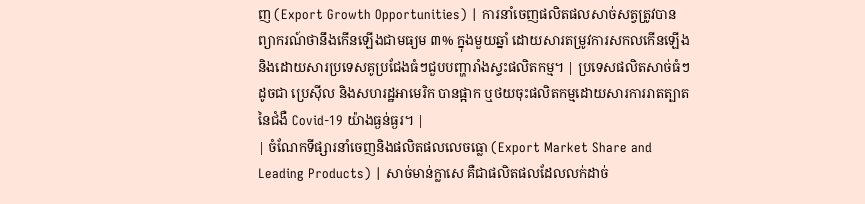ញ (Export Growth Opportunities) | ការនាំចេញផលិតផលសាច់សត្វត្រូវបានព្យាករណ៍ថានឹងកើនឡើងជាមធ្យម ៣% ក្នុងមួយឆ្នាំ ដោយសារតម្រូវការសកលកើនឡើង និងដោយសារប្រទេសគូប្រជែងធំៗជួបបញ្ហារាំងស្ទះផលិតកម្ម។ | ប្រទេសផលិតសាច់ធំៗដូចជា ប្រេស៊ីល និងសហរដ្ឋអាមេរិក បានផ្អាក ឬថយចុះផលិតកម្មដោយសារការរាតត្បាតនៃជំងឺ Covid-19 យ៉ាងធ្ងន់ធ្ងរ។ |
| ចំណែកទីផ្សារនាំចេញនិងផលិតផលលេចធ្លោ (Export Market Share and Leading Products) | សាច់មាន់ក្លាសេ គឺជាផលិតផលដែលលក់ដាច់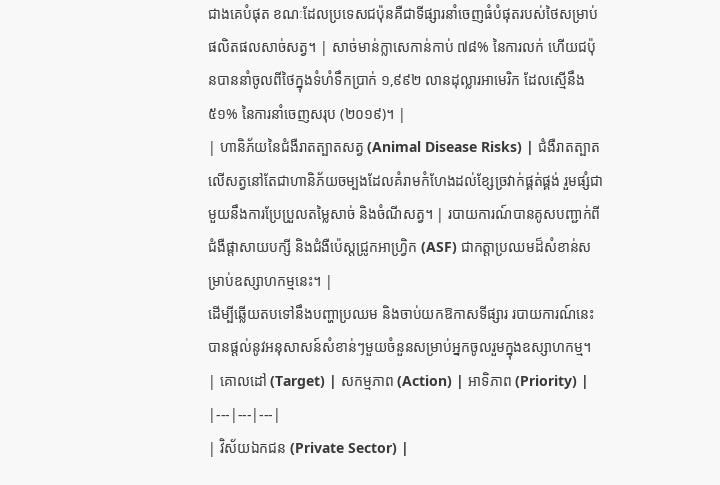ជាងគេបំផុត ខណៈដែលប្រទេសជប៉ុនគឺជាទីផ្សារនាំចេញធំបំផុតរបស់ថៃសម្រាប់ផលិតផលសាច់សត្វ។ | សាច់មាន់ក្លាសេកាន់កាប់ ៧៨% នៃការលក់ ហើយជប៉ុនបាននាំចូលពីថៃក្នុងទំហំទឹកប្រាក់ ១,៩៩២ លានដុល្លារអាមេរិក ដែលស្មើនឹង ៥១% នៃការនាំចេញសរុប (២០១៩)។ |
| ហានិភ័យនៃជំងឺរាតត្បាតសត្វ (Animal Disease Risks) | ជំងឺរាតត្បាតលើសត្វនៅតែជាហានិភ័យចម្បងដែលគំរាមកំហែងដល់ខ្សែច្រវាក់ផ្គត់ផ្គង់ រួមផ្សំជាមួយនឹងការប្រែប្រួលតម្លៃសាច់ និងចំណីសត្វ។ | របាយការណ៍បានគូសបញ្ជាក់ពីជំងឺផ្តាសាយបក្សី និងជំងឺប៉េស្តជ្រូកអាហ្វ្រិក (ASF) ជាកត្តាប្រឈមដ៏សំខាន់សម្រាប់ឧស្សាហកម្មនេះ។ |
ដើម្បីឆ្លើយតបទៅនឹងបញ្ហាប្រឈម និងចាប់យកឱកាសទីផ្សារ របាយការណ៍នេះបានផ្តល់នូវអនុសាសន៍សំខាន់ៗមួយចំនួនសម្រាប់អ្នកចូលរួមក្នុងឧស្សាហកម្ម។
| គោលដៅ (Target) | សកម្មភាព (Action) | អាទិភាព (Priority) |
|---|---|---|
| វិស័យឯកជន (Private Sector) |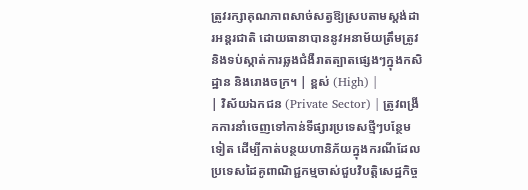ត្រូវរក្សាគុណភាពសាច់សត្វឱ្យស្របតាមស្តង់ដារអន្តរជាតិ ដោយធានាបាននូវអនាម័យត្រឹមត្រូវ និងទប់ស្កាត់ការឆ្លងជំងឺរាតត្បាតផ្សេងៗក្នុងកសិដ្ឋាន និងរោងចក្រ។ | ខ្ពស់ (High) |
| វិស័យឯកជន (Private Sector) | ត្រូវពង្រីកការនាំចេញទៅកាន់ទីផ្សារប្រទេសថ្មីៗបន្ថែមទៀត ដើម្បីកាត់បន្ថយហានិភ័យក្នុងករណីដែលប្រទេសដៃគូពាណិជ្ជកម្មចាស់ជួបវិបត្តិសេដ្ឋកិច្ច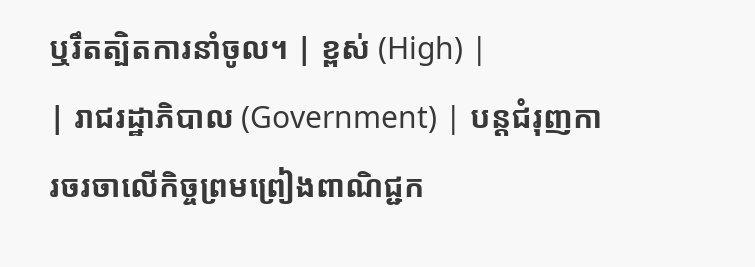ឬរឹតត្បិតការនាំចូល។ | ខ្ពស់ (High) |
| រាជរដ្ឋាភិបាល (Government) | បន្តជំរុញការចរចាលើកិច្ចព្រមព្រៀងពាណិជ្ជក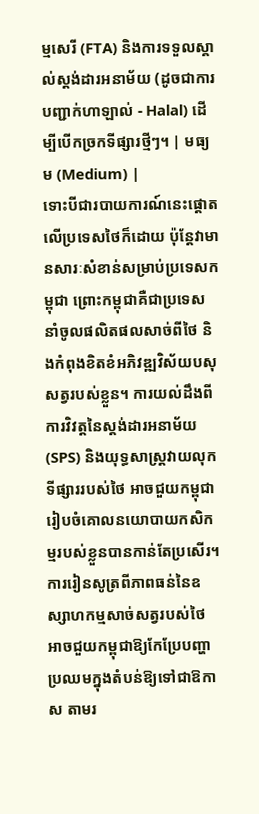ម្មសេរី (FTA) និងការទទួលស្គាល់ស្តង់ដារអនាម័យ (ដូចជាការបញ្ជាក់ហាឡាល់ - Halal) ដើម្បីបើកច្រកទីផ្សារថ្មីៗ។ | មធ្យម (Medium) |
ទោះបីជារបាយការណ៍នេះផ្តោតលើប្រទេសថៃក៏ដោយ ប៉ុន្តែវាមានសារៈសំខាន់សម្រាប់ប្រទេសកម្ពុជា ព្រោះកម្ពុជាគឺជាប្រទេសនាំចូលផលិតផលសាច់ពីថៃ និងកំពុងខិតខំអភិវឌ្ឍវិស័យបសុសត្វរបស់ខ្លួន។ ការយល់ដឹងពីការវិវត្តនៃស្តង់ដារអនាម័យ (SPS) និងយុទ្ធសាស្ត្រវាយលុកទីផ្សាររបស់ថៃ អាចជួយកម្ពុជារៀបចំគោលនយោបាយកសិកម្មរបស់ខ្លួនបានកាន់តែប្រសើរ។
ការរៀនសូត្រពីភាពធន់នៃឧស្សាហកម្មសាច់សត្វរបស់ថៃ អាចជួយកម្ពុជាឱ្យកែប្រែបញ្ហាប្រឈមក្នុងតំបន់ឱ្យទៅជាឱកាស តាមរ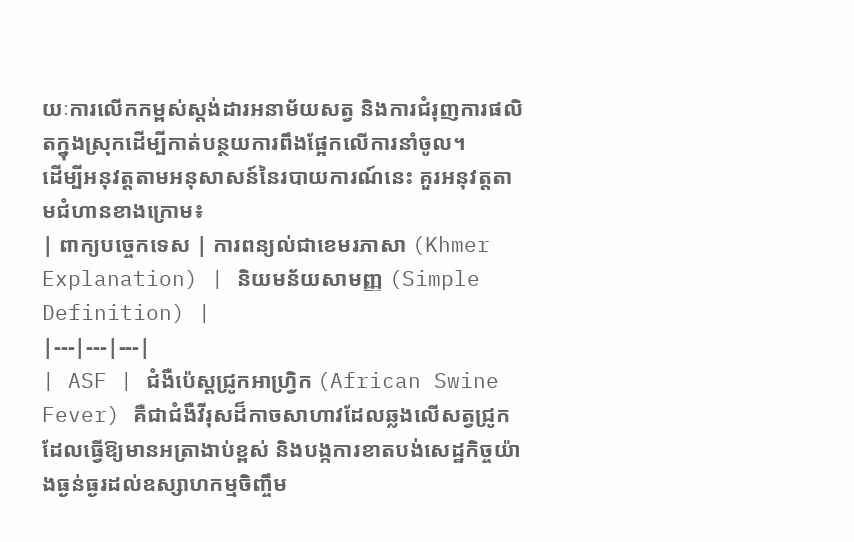យៈការលើកកម្ពស់ស្តង់ដារអនាម័យសត្វ និងការជំរុញការផលិតក្នុងស្រុកដើម្បីកាត់បន្ថយការពឹងផ្អែកលើការនាំចូល។
ដើម្បីអនុវត្តតាមអនុសាសន៍នៃរបាយការណ៍នេះ គួរអនុវត្តតាមជំហានខាងក្រោម៖
| ពាក្យបច្ចេកទេស | ការពន្យល់ជាខេមរភាសា (Khmer Explanation) | និយមន័យសាមញ្ញ (Simple Definition) |
|---|---|---|
| ASF | ជំងឺប៉េស្តជ្រូកអាហ្វ្រិក (African Swine Fever) គឺជាជំងឺវីរុសដ៏កាចសាហាវដែលឆ្លងលើសត្វជ្រូក ដែលធ្វើឱ្យមានអត្រាងាប់ខ្ពស់ និងបង្កការខាតបង់សេដ្ឋកិច្ចយ៉ាងធ្ងន់ធ្ងរដល់ឧស្សាហកម្មចិញ្ចឹម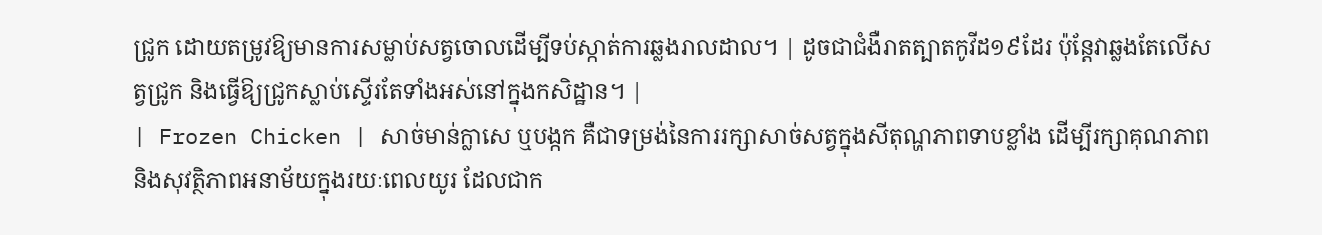ជ្រូក ដោយតម្រូវឱ្យមានការសម្លាប់សត្វចោលដើម្បីទប់ស្កាត់ការឆ្លងរាលដាល។ | ដូចជាជំងឺរាតត្បាតកូវីដ១៩ដែរ ប៉ុន្តែវាឆ្លងតែលើសត្វជ្រូក និងធ្វើឱ្យជ្រូកស្លាប់ស្ទើរតែទាំងអស់នៅក្នុងកសិដ្ឋាន។ |
| Frozen Chicken | សាច់មាន់ក្លាសេ ឬបង្កក គឺជាទម្រង់នៃការរក្សាសាច់សត្វក្នុងសីតុណ្ហភាពទាបខ្លាំង ដើម្បីរក្សាគុណភាព និងសុវត្ថិភាពអនាម័យក្នុងរយៈពេលយូរ ដែលជាក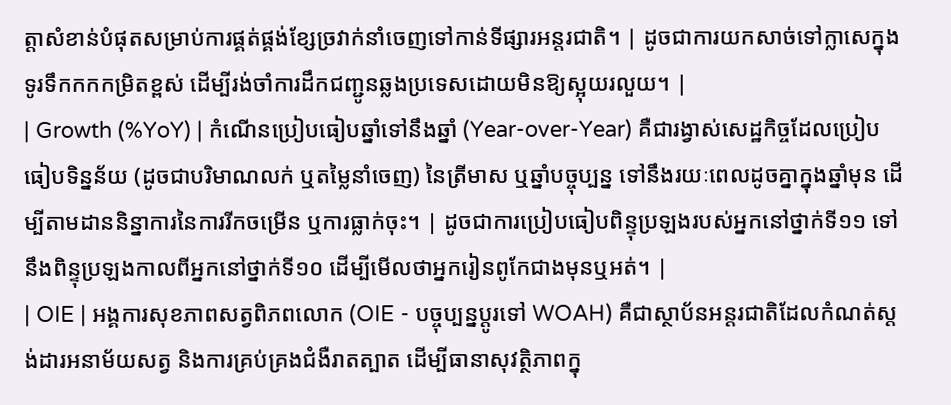ត្តាសំខាន់បំផុតសម្រាប់ការផ្គត់ផ្គង់ខ្សែច្រវាក់នាំចេញទៅកាន់ទីផ្សារអន្តរជាតិ។ | ដូចជាការយកសាច់ទៅក្លាសេក្នុងទូរទឹកកកកម្រិតខ្ពស់ ដើម្បីរង់ចាំការដឹកជញ្ជូនឆ្លងប្រទេសដោយមិនឱ្យស្អុយរលួយ។ |
| Growth (%YoY) | កំណើនប្រៀបធៀបឆ្នាំទៅនឹងឆ្នាំ (Year-over-Year) គឺជារង្វាស់សេដ្ឋកិច្ចដែលប្រៀបធៀបទិន្នន័យ (ដូចជាបរិមាណលក់ ឬតម្លៃនាំចេញ) នៃត្រីមាស ឬឆ្នាំបច្ចុប្បន្ន ទៅនឹងរយៈពេលដូចគ្នាក្នុងឆ្នាំមុន ដើម្បីតាមដាននិន្នាការនៃការរីកចម្រើន ឬការធ្លាក់ចុះ។ | ដូចជាការប្រៀបធៀបពិន្ទុប្រឡងរបស់អ្នកនៅថ្នាក់ទី១១ ទៅនឹងពិន្ទុប្រឡងកាលពីអ្នកនៅថ្នាក់ទី១០ ដើម្បីមើលថាអ្នករៀនពូកែជាងមុនឬអត់។ |
| OIE | អង្គការសុខភាពសត្វពិភពលោក (OIE - បច្ចុប្បន្នប្តូរទៅ WOAH) គឺជាស្ថាប័នអន្តរជាតិដែលកំណត់ស្តង់ដារអនាម័យសត្វ និងការគ្រប់គ្រងជំងឺរាតត្បាត ដើម្បីធានាសុវត្ថិភាពក្នុ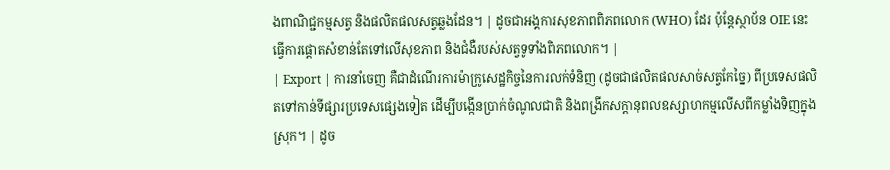ងពាណិជ្ជកម្មសត្វ និងផលិតផលសត្វឆ្លងដែន។ | ដូចជាអង្គការសុខភាពពិភពលោក (WHO) ដែរ ប៉ុន្តែស្ថាប័ន OIE នេះធ្វើការផ្តោតសំខាន់តែទៅលើសុខភាព និងជំងឺរបស់សត្វទូទាំងពិភពលោក។ |
| Export | ការនាំចេញ គឺជាដំណើរការម៉ាក្រូសេដ្ឋកិច្ចនៃការលក់ទំនិញ (ដូចជាផលិតផលសាច់សត្វកែច្នៃ) ពីប្រទេសផលិតទៅកាន់ទីផ្សារប្រទេសផ្សេងទៀត ដើម្បីបង្កើនប្រាក់ចំណូលជាតិ និងពង្រីកសក្តានុពលឧស្សាហកម្មលើសពីកម្លាំងទិញក្នុងស្រុក។ | ដូច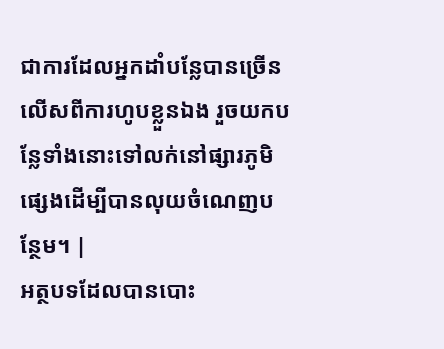ជាការដែលអ្នកដាំបន្លែបានច្រើនលើសពីការហូបខ្លួនឯង រួចយកបន្លែទាំងនោះទៅលក់នៅផ្សារភូមិផ្សេងដើម្បីបានលុយចំណេញបន្ថែម។ |
អត្ថបទដែលបានបោះ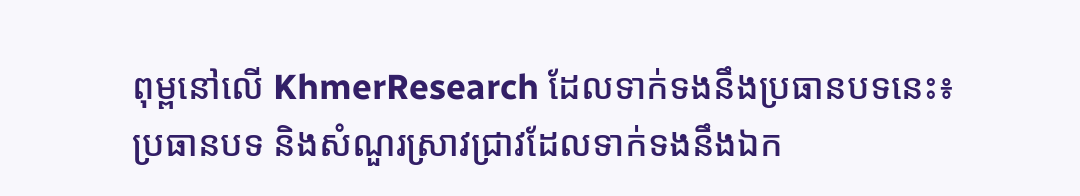ពុម្ពនៅលើ KhmerResearch ដែលទាក់ទងនឹងប្រធានបទនេះ៖
ប្រធានបទ និងសំណួរស្រាវជ្រាវដែលទាក់ទងនឹងឯក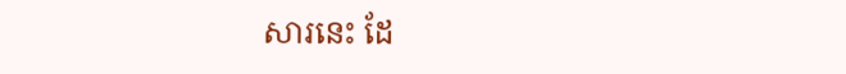សារនេះ ដែ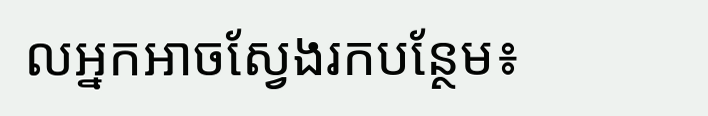លអ្នកអាចស្វែងរកបន្ថែម៖